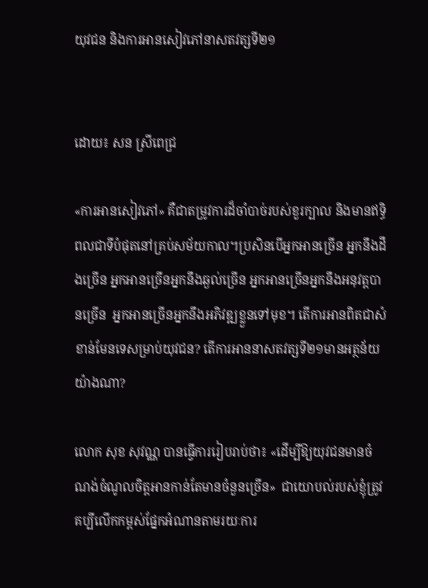យុវជន និងការអានសៀវភៅនាសតវត្សទី២១


ដោយ៖ សន ស្រីពេជ្រ

«ការអានសៀវភៅ» គឺជាតម្រូវការដ៏ចាំបាច់របស់ខួរក្បាល និងមានឥទ្ធិពលជាទីបំផុតនៅគ្រប់សម័យកាល។ប្រសិនបើអ្នកអានច្រើន អ្នកនឹងដឹងច្រើន អ្នកអានច្រើនអ្នកនឹងឆ្ងល់ច្រើន អ្នកអានច្រើនអ្នកនឹងអនុវត្តបានច្រើន  អ្នកអានច្រើនអ្នកនឹងអភិវឌ្ឍខ្លួនទៅមុខ។ តើការអានពិតជាសំខាន់មែនទេសម្រាប់យុវជន? តើការអាននាសតវត្សទី២១មានអត្ថន័យយ៉ាងណា?

លោក សុខ សុវណ្ណ បានធ្វើការរៀបរាប់ថា៖ «ដើម្បីឱ្យយុវជនមានចំណង់ចំណូលចិត្តអានកាន់តែមានចំនួនច្រើន»  ជាយោបល់របស់ខ្ញុំត្រូវគប្បីលើកកម្ពស់ផ្នែកអំណានតាមរយៈការ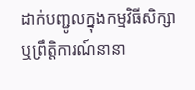ដាក់បញ្ជូលក្នុងកម្មវិធីសិក្សា ឬព្រឹត្តិការណ៍នានា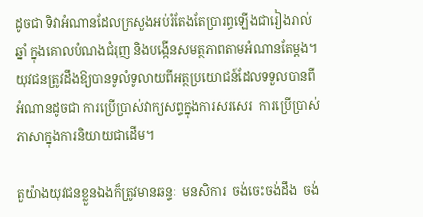ដូចជា ទិវាអំណានដែលក្រសួងអប់រំតែងតែប្រារព្ធឡើងជារៀងរាល់ឆ្នាំ ក្នុងគោលបំណងជំរុញ និងបង្កើនសមត្ថភាពតាមអំណានតែម្ដង។  យុវជនត្រូវដឹងឱ្យបានទូលំទូលាយពីអត្ថប្រយោជន៍ដែលទទួលបានពីអំណានដូចជា ការប្រើប្រាស់វាក្យសព្ទក្នុងការសរសេរ  ការប្រើប្រាស់ភាសាក្នុងការនិយាយជាដើម។

តួយ៉ាងយុវជនខ្លួនឯងក៏ត្រូវមានឆន្ទៈ  មនសិការ  ចង់ចេះចង់ដឹង  ចង់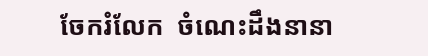ចែករំលែក  ចំណេះដឹងនានា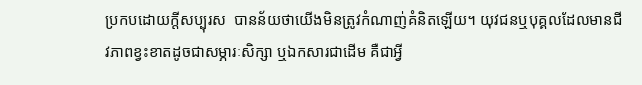ប្រកបដោយក្ដីសប្បុរស  បានន័យថាយើងមិនត្រូវកំណាញ់គំនិតឡើយ។ យុវជនឬបុគ្គលដែលមានជីវភាពខ្វះខាតដូចជាសម្ភារៈសិក្សា ឬឯកសារជាដើម គឺជាអ្វី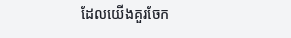ដែលយើងគួរចែក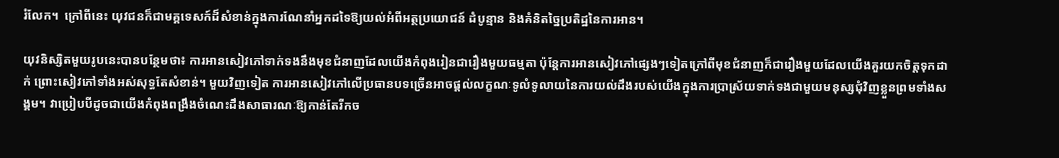រំលែក។  ក្រៅពីនេះ យុវជនក៏ជាមគ្គទេសក៍ដ៏សំខាន់ក្នុងការណែនាំអ្នកដទៃឱ្យយល់អំពីអត្ថប្រយោជន៍ ដំបូន្មាន និងគំនិតច្នៃប្រតិដ្ឋនៃការអាន។

យុវនិស្សិតមួយរូបនេះបានបន្ថែមថា៖ ការអានសៀវភៅទាក់ទងនឹងមុខជំនាញដែលយើងកំពុងរៀនជារឿងមួយធម្មតា ប៉ុន្តែការអានសៀវភៅផ្សេងៗទៀតក្រៅពីមុខជំនាញក៏ជារឿងមួយដែលយើងគួរយកចិត្តទុកដាក់ ព្រោះសៀវភៅទាំងអស់សុទ្ធតែសំខាន់។ មួយវិញទៀត ការអានសៀវភៅលើប្រធានបទច្រើនអាចផ្ដល់លក្ខណៈទូលំទូលាយនៃការយល់ដឹងរបស់យើងក្នុងការប្រាស្រ័យទាក់ទងជាមួយមនុស្សជុំវិញខ្លួនព្រមទាំងសង្គម។ វាប្រៀបបីដូចជាយើងកំពុងពង្រឹងចំណេះដឹងសាធារណៈឱ្យកាន់តែរីកច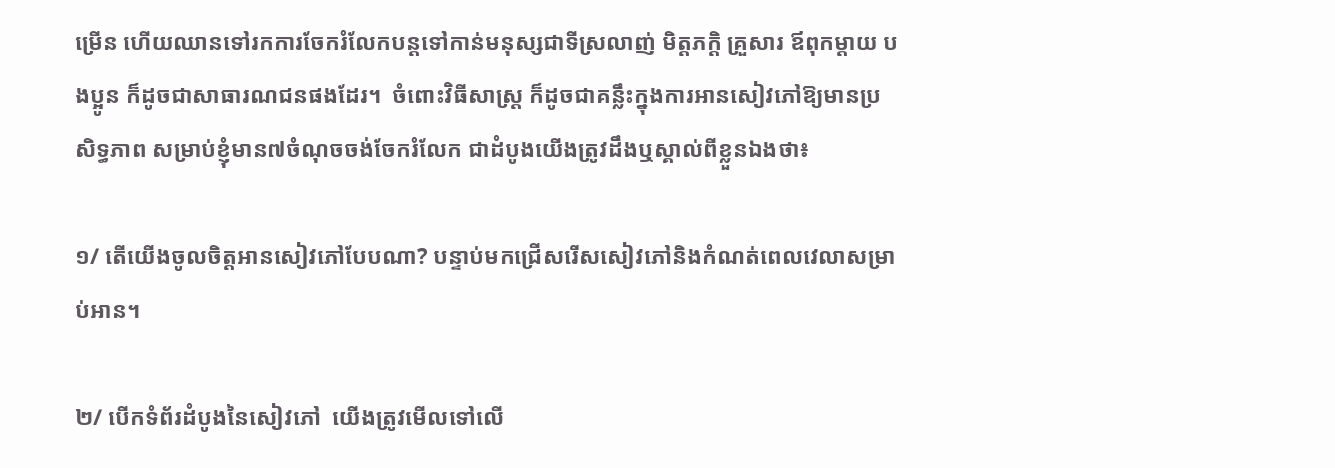ម្រើន ហើយឈានទៅរកការចែករំលែកបន្តទៅកាន់មនុស្សជាទីស្រលាញ់ មិត្តភក្ដិ គ្រួសារ ឪពុកម្ដាយ បងប្អូន ក៏ដូចជាសាធារណជនផងដែរ។  ចំពោះវិធីសាស្រ្ត ក៏ដូចជាគន្លឹះក្នុងការអានសៀវភៅឱ្យមានប្រសិទ្ធភាព សម្រាប់ខ្ញុំមាន៧ចំណុចចង់ចែករំលែក ជាដំបូងយើងត្រូវដឹងឬស្គាល់ពីខ្លួនឯងថា៖

១/ តើយើងចូលចិត្តអានសៀវភៅបែបណា? បន្ទាប់មកជ្រើសរើសសៀវភៅនិងកំណត់ពេលវេលាសម្រាប់អាន។

២/ បើកទំព័រដំបូងនៃសៀវភៅ  យើងត្រូវមើលទៅលើ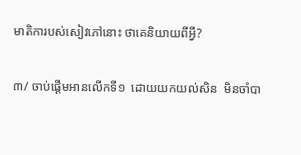មាតិការបស់សៀវភៅនោះ ថាគេនិយាយពីអ្វី?

៣/ ចាប់ផ្ដើមអានលើកទី១  ដោយយកយល់សិន  មិនចាំបា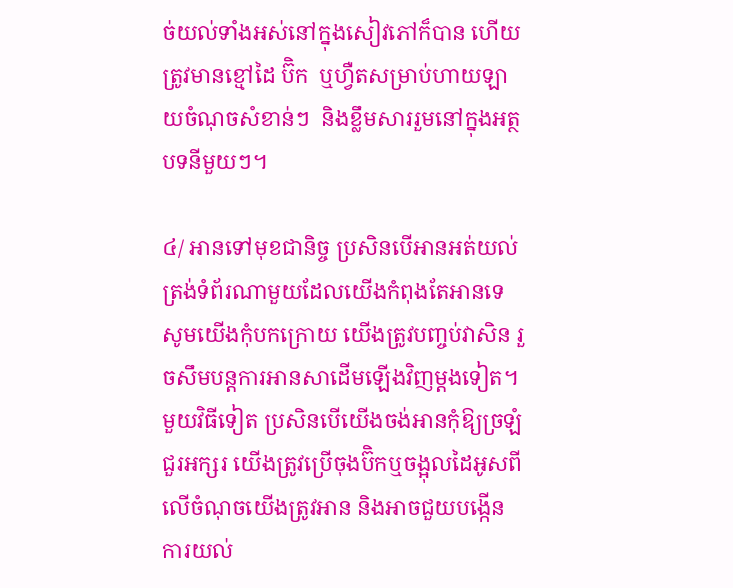ច់យល់ទាំងអស់នៅក្នុងសៀវភៅក៏បាន ហើយត្រូវមានខ្មៅដៃ ប៊ិក  ឬហ្វឺតសម្រាប់ហាយឡាយចំណុចសំខាន់ៗ  និងខ្លឹមសាររួមនៅក្នុងអត្ថបទនីមួយៗ។

៤/ អានទៅមុខជានិច្ច ប្រសិនបើអានអត់យល់ត្រង់ទំព័រណាមួយដែលយើងកំពុងតែអានទេ  សូមយើងកុំបកក្រោយ យើងត្រូវបញ្ចប់វាសិន រួចសឹមបន្តការអានសាដើមឡើងវិញម្ដងទៀត។ មួយវិធីទៀត ប្រសិនបើយើងចង់អានកុំឱ្យច្រឡំជួរអក្សរ យើងត្រូវប្រើចុងប៊ិកឬចង្អុលដៃអូសពីលើចំណុចយើងត្រូវអាន និងអាចជួយបង្កើនការយល់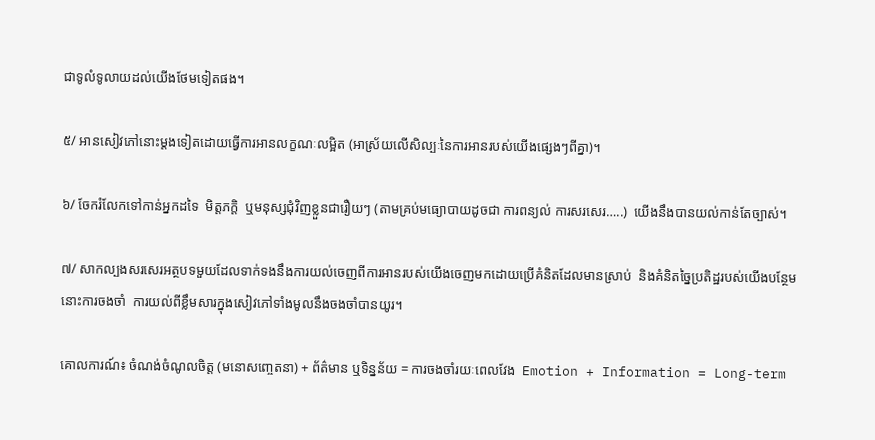ជាទូលំទូលាយដល់យើងថែមទៀតផង។

៥/ អានសៀវភៅនោះម្ដងទៀតដោយធ្វើការអានលក្ខណៈលម្អិត (អាស្រ័យលើសិល្បៈនៃការអានរបស់យើងផ្សេងៗពីគ្នា)។

៦/ ចែករំលែកទៅកាន់អ្នកដទៃ  មិត្តភក្ដិ  ឬមនុស្សជុំវិញខ្លួនជារឿយៗ (តាមគ្រប់មធ្យោបាយដូចជា ការពន្យល់ ការសរសេរ…..)  យើងនឹងបានយល់កាន់តែច្បាស់។

៧/ សាកល្បងសរសេរអត្ថបទមួយដែលទាក់ទងនឹងការយល់ចេញពីការអានរបស់យើងចេញមកដោយប្រើគំនិតដែលមានស្រាប់  និងគំនិតច្នៃប្រតិដ្ឋរបស់យើងបន្ថែម  នោះការចងចាំ  ការយល់ពីខ្លឹមសារក្នុងសៀវភៅទាំងមូលនឹងចងចាំបានយូរ។

គោលការណ៍៖ ចំណង់ចំណូលចិត្ត (មនោសញ្ចេតនា) + ព័ត៌មាន ឬទិន្នន័យ = ការចងចាំរយៈពេលវែង  Emotion + Information = Long-term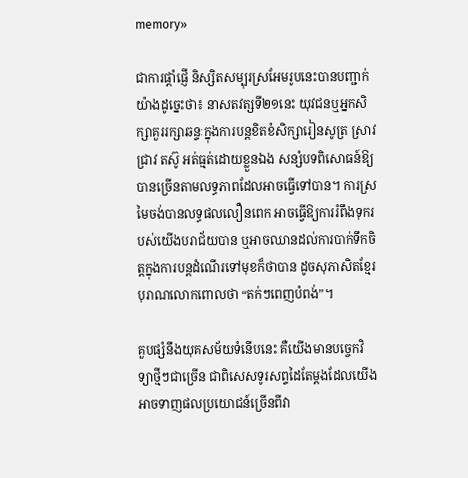memory»

ជាការផ្តាំផ្ញើ និស្សិតសម្បុរស្រអែមរូបនេះបានបញ្ជាក់យ៉ាងដូច្នេះថា៖ នាសតវត្សទី២១នេះ យុវជនឬអ្នកសិក្សាគួររក្សាឆន្ទៈក្នុងការបន្តខិតខំសិក្សារៀនសូត្រ ស្រាវជ្រាវ តស៊ូ អត់ធ្មត់ដោយខ្លួនឯង សន្សំបទពិសោធន៍ឱ្យបានច្រើនតាមលទ្ធភាពដែលអាចធ្វើទៅបាន។ ការស្រមៃចង់បានលទ្ធផលលឿនពេក អាចធ្វើឱ្យការរំពឹងទុករបស់យើងបរាជ័យបាន ឬអាចឈានដល់ការបាក់ទឹកចិត្តក្នុងការបន្តដំណើរទៅមុខក៏ថាបាន ដូចសុភាសិតខ្មែរបុរាណលោកពោលថា “តក់ៗពេញបំពង់”។

គួបផ្សំនឹងយុគសម័យទំនើបនេះ គឺយើងមានបច្ចេកវិទ្យាថ្មីៗជាច្រើន ជាពិសេសទូរសព្ទដៃតែម្ដងដែលយើងអាចទាញផលប្រយោជន៍ច្រើនពីវា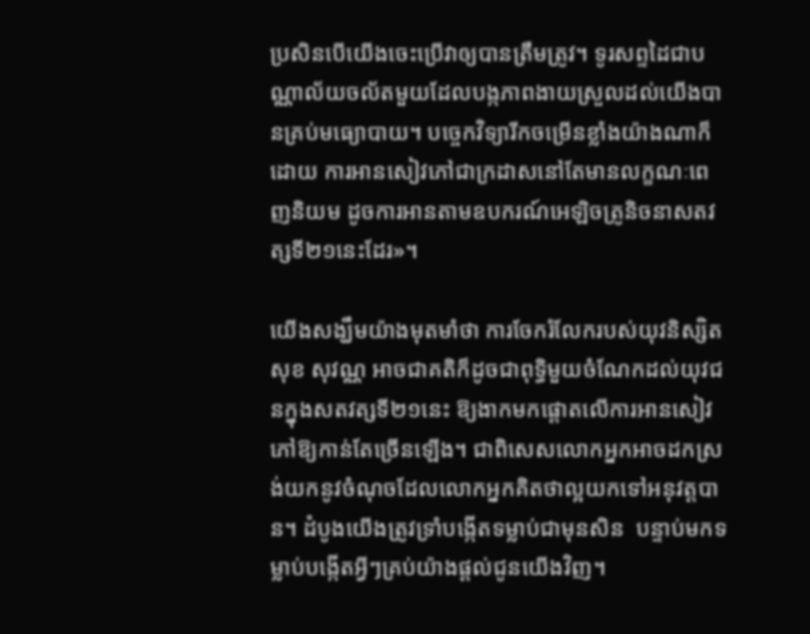ប្រសិនបើយើងចេះប្រើវាឲ្យបានត្រឹមត្រូវ។ ទូរសព្ទដៃជាបណ្ណាល័យចល័តមួយដែលបង្កភាពងាយស្រួលដល់យើងបានគ្រប់មធ្យោបាយ។ បច្ចេកវិទ្យារីកចម្រើនខ្លាំងយ៉ាងណាក៏ដោយ ការអានសៀវភៅជាក្រដាសនៅតែមានលក្ខណៈពេញនិយម ដូចការអានតាមឧបករណ៍អេឡិចត្រូនិចនាសតវត្សទី២១នេះដែរ»។

យើងសង្ឃឹមយ៉ាងមុតមាំថា ការចែករំលែករបស់យុវនិស្សិត សុខ សុវណ្ណ អាចជាគតិក៏ដូចជាពុទ្ធិមួយចំណែកដល់យុវជនក្នុងសតវត្សទី២១នេះ ឱ្យងាកមកផ្ដោតលើការអានសៀវភៅឱ្យកាន់តែច្រើនឡើង។ ជាពិសេសលោកអ្នកអាចដកស្រង់យកនូវចំណុចដែលលោកអ្នកគិតថាល្អយកទៅអនុវត្តបាន។ ដំបូងយើងត្រូវទ្រាំបង្កើតទម្លាប់ជាមុនសិន  បន្ទាប់មកទម្លាប់បង្កើតអ្វីៗគ្រប់យ៉ាងផ្ដល់ជូនយើងវិញ។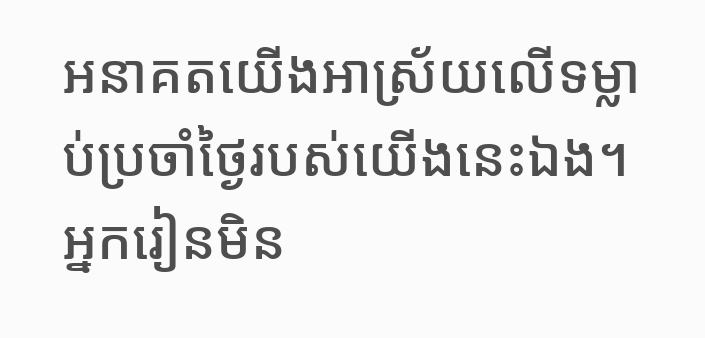អនាគតយើងអាស្រ័យលើទម្លាប់ប្រចាំថ្ងៃរបស់យើងនេះឯង។ អ្នករៀនមិន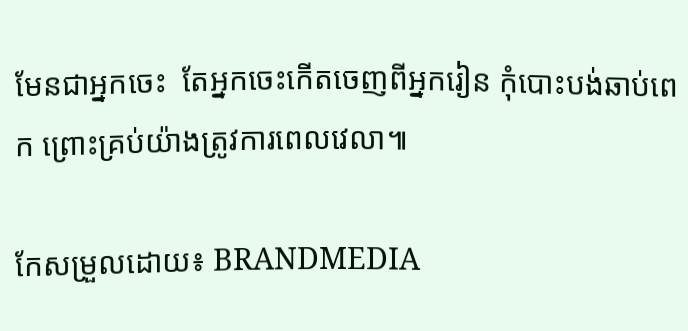មែនជាអ្នកចេះ  តែអ្នកចេះកើតចេញពីអ្នករៀន កុំបោះបង់ឆាប់ពេក ព្រោះគ្រប់យ៉ាងត្រូវការពេលវេលា៕

កែសម្រួលដោយ៖ BRANDMEDIA